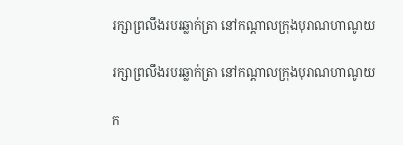រក្សាព្រលឹងរបរឆ្លាក់ត្រា នៅកណ្តាលក្រុងបុរាណហាណូយ

រក្សាព្រលឹងរបរឆ្លាក់ត្រា នៅកណ្តាលក្រុងបុរាណហាណូយ

ក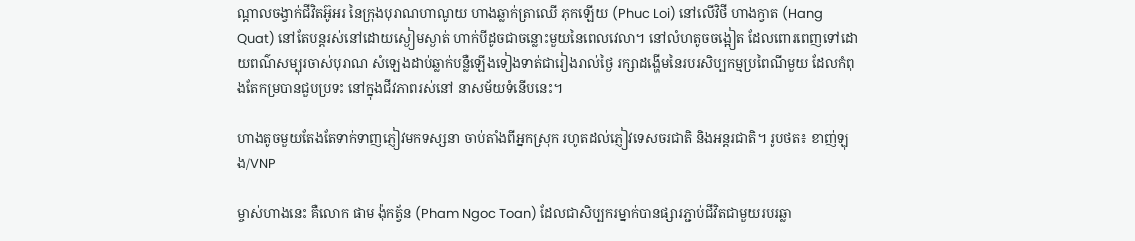ណ្តាលចង្វាក់ជីវិតអ៊ូអរ នៃក្រុងបុរាណហាណូយ ហាងឆ្លាក់ត្រាឈើ ភុកឡើយ (Phuc Loi) នៅលើវិថី ហាងក្វាត (Hang Quat) នៅតែបន្តរស់នៅដោយស្ងៀមស្ងាត់ ហាក់បីដូចជាចន្លោះមួយនៃពេលវេលា។ នៅលំហតូចចង្អៀត ដែលពោរពេញទៅដោយពណ៌សម្បុរចាស់បុរាណ សំឡេងដាប់ឆ្លាក់បន្លឺឡើងទៀងទាត់ជារៀងរាល់ថ្ងៃ រក្សាដង្ហើមនៃរបរសិប្បកម្មប្រពៃណីមួយ ដែលកំពុងតែកម្របានជួបប្រទះ នៅក្នុងជីវភាពរស់នៅ នាសម័យទំនើបនេះ។

ហាងតូចមួយតែងតែទាក់ទាញភ្ញៀវមកទស្សនា ចាប់តាំងពីអ្នកស្រុក រហូតដល់ភ្ញៀវទេសចរជាតិ និងអន្តរជាតិ។ រូបថត៖ ខាញ់ឡុង/VNP

ម្ចាស់ហាងនេះ គឺលោក ផាម ង៉ុកត្វ័ន (Pham Ngoc Toan) ដែលជាសិប្បករម្នាក់បានផ្សារភ្ជាប់ជីវិតជាមួយរបរឆ្លា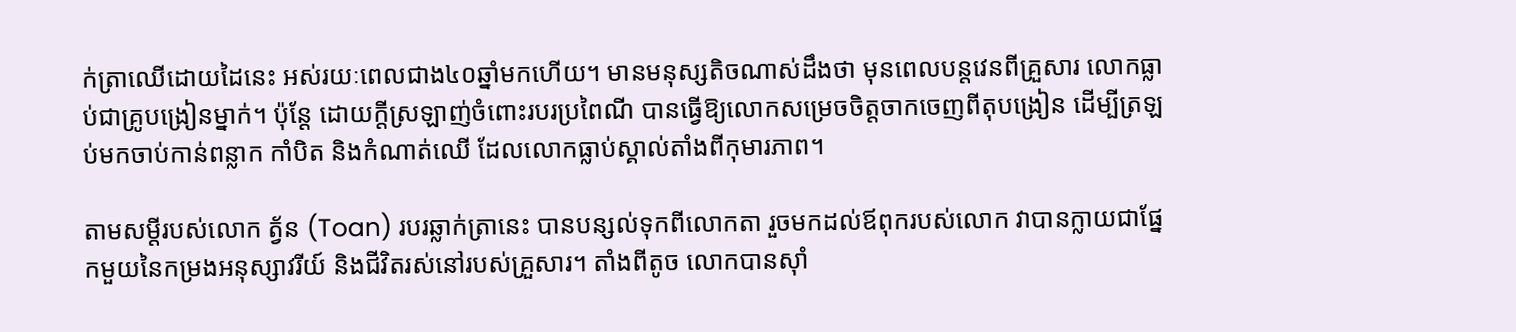ក់ត្រាឈើដោយដៃនេះ អស់រយៈពេលជាង៤០ឆ្នាំមកហើយ។ មានមនុស្សតិចណាស់ដឹងថា មុនពេលបន្តវេនពីគ្រួសារ លោកធ្លាប់ជាគ្រូបង្រៀនម្នាក់។ ប៉ុន្តែ ដោយក្តីស្រឡាញ់ចំពោះរបរប្រពៃណី បានធ្វើឱ្យលោកសម្រេចចិត្តចាកចេញពីតុបង្រៀន ដើម្បីត្រឡប់មកចាប់កាន់ពន្លាក កាំបិត និងកំណាត់ឈើ ដែលលោកធ្លាប់ស្គាល់តាំងពីកុមារភាព។

តាមសម្តីរបស់លោក ត្វ័ន (Toan) របរឆ្លាក់ត្រានេះ បានបន្សល់ទុកពីលោកតា រួចមកដល់ឪពុករបស់លោក វាបានក្លាយជាផ្នែកមួយនៃកម្រងអនុស្សាវរីយ៍ និងជីវិតរស់នៅរបស់គ្រួសារ។ តាំងពីតូច លោកបានស៊ាំ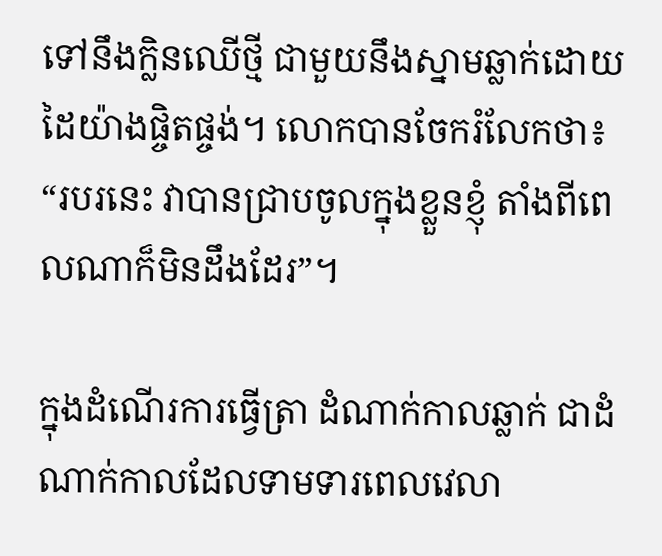ទៅនឹងក្លិនឈើថ្មី ជាមួយនឹងស្នាមឆ្លាក់ដោយដៃយ៉ាងផ្ចិតផ្ចង់។ លោកបានចែករំលែកថា៖ “របរនេះ វាបានជ្រាបចូលក្នុងខ្លួនខ្ញុំ តាំងពីពេលណាក៏មិនដឹងដែរ”។

ក្នុងដំណើរការធ្វើត្រា ដំណាក់កាលឆ្លាក់ ជាដំណាក់កាលដែលទាមទារពេលវេលា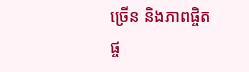ច្រើន និងភាពផ្ចិតផ្ច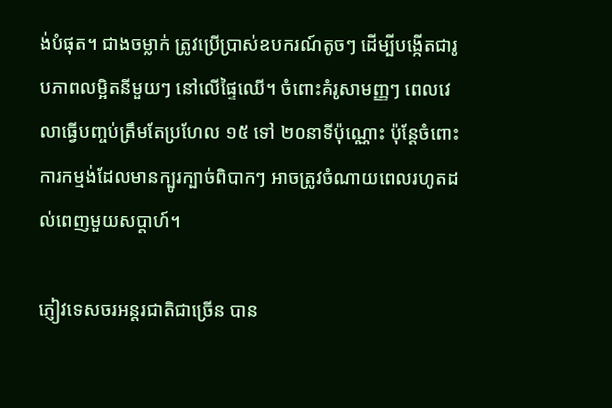ង់បំផុត។ ជាងចម្លាក់ ត្រូវប្រើប្រាស់ឧបករណ៍តូចៗ ដើម្បីបង្កើតជារូបភាពលម្អិតនីមួយៗ នៅលើផ្ទៃឈើ។ ចំពោះគំរូសាមញ្ញៗ ពេលវេលាធ្វើបញ្ចប់ត្រឹមតែប្រហែល ១៥ ទៅ ២០នាទីប៉ុណ្ណោះ ប៉ុន្តែចំពោះការកម្មង់ដែលមានក្បូរក្បាច់ពិបាកៗ អាចត្រូវចំណាយពេលរហូតដល់ពេញមួយសប្តាហ៍។

ភ្ញៀវទេសចរអន្តរជាតិជាច្រើន បាន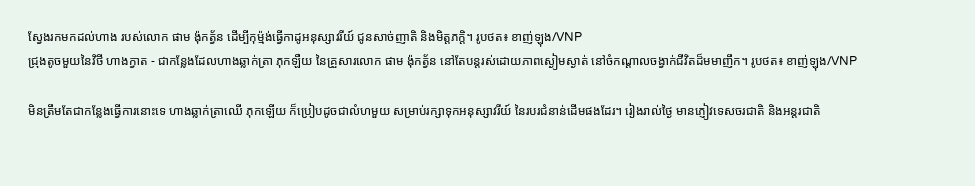ស្វែងរកមកដល់ហាង របស់លោក ផាម ង៉ុកត្វ័ន ដើម្បីកុម្ម៉ង់ធ្វើកាដូអនុស្សាវរីយ៍ ជូនសាច់ញាតិ និងមិត្តភក្តិ។ រូបថត៖ ខាញ់ឡុង/VNP
ជ្រុងតូចមួយនៃវិថី ហាងក្វាត - ជាកន្លែងដែលហាងឆ្លាក់ត្រា ភុកឡឺយ នៃគ្រួសារលោក ផាម ង៉ុកត្វ័ន នៅតែបន្តរស់ដោយភាពស្ងៀមស្ងាត់ នៅចំកណ្តាលចង្វាក់ជីវិតដ៏មមាញឹក។ រូបថត៖ ខាញ់ឡុង/VNP

មិនត្រឹមតែជាកន្លែងធ្វើការនោះទេ ហាងឆ្លាក់ត្រាឈើ ភុកឡើយ ក៏ប្រៀបដូចជាលំហមួយ សម្រាប់រក្សាទុកអនុស្សាវរីយ៍ នៃរបរជំនាន់ដើមផងដែរ។ រៀងរាល់ថ្ងៃ មានភ្ញៀវទេសចរជាតិ និងអន្តរជាតិ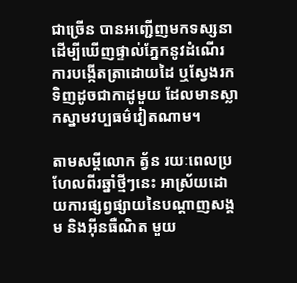ជាច្រើន បានអញ្ជើញមកទស្សនា ដើម្បីឃើញផ្ទាល់ភ្នែកនូវដំណើរការបង្កើតត្រាដោយដៃ ឬស្វែងរកទិញដូចជាកាដូមួយ ដែលមានស្លាកស្នាមវប្បធម៌វៀតណាម។

តាមសម្តីលោក ត្វ័ន រយៈពេលប្រហែលពីរឆ្នាំថ្មីៗនេះ អាស្រ័យដោយការផ្សព្វផ្សាយនៃបណ្តាញសង្គម និងអ៊ីនធឺណិត មួយ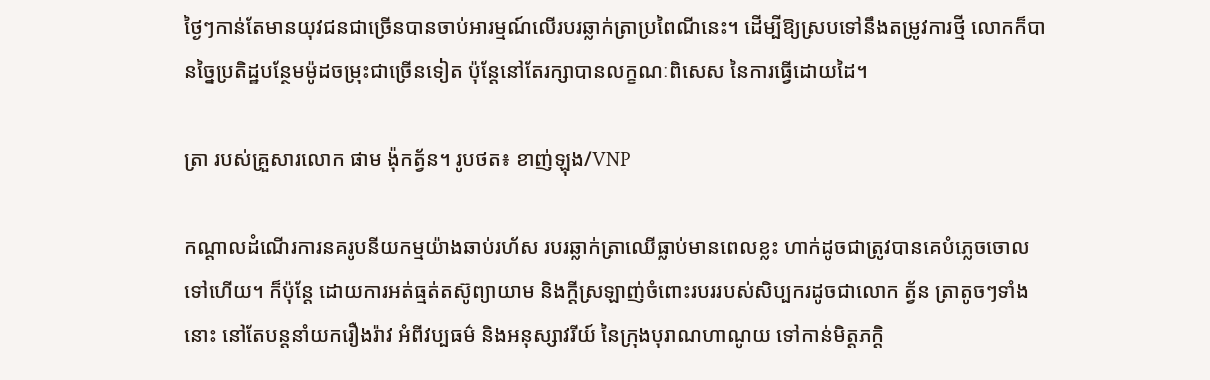ថ្ងៃៗកាន់តែមានយុវជនជាច្រើនបានចាប់អារម្មណ៍លើរបរឆ្លាក់ត្រាប្រពៃណីនេះ។ ដើម្បីឱ្យស្របទៅនឹងតម្រូវការថ្មី លោកក៏បានច្នៃប្រតិដ្ឋបន្ថែមម៉ូដចម្រុះជាច្រើនទៀត ប៉ុន្តែនៅតែរក្សាបានលក្ខណៈពិសេស នៃការធ្វើដោយដៃ។

ត្រា របស់គ្រួសារលោក ផាម ង៉ុកត្វ័ន។ រូបថត៖ ខាញ់ឡុង/VNP

កណ្តាលដំណើរការនគរូបនីយកម្មយ៉ាងឆាប់រហ័ស របរឆ្លាក់ត្រាឈើធ្លាប់មានពេលខ្លះ ហាក់ដូចជាត្រូវបានគេបំភ្លេចចោលទៅហើយ។ ក៏ប៉ុន្តែ ដោយការអត់ធ្មត់តស៊ូព្យាយាម និងក្តីស្រឡាញ់ចំពោះរបររបស់សិប្បករដូចជាលោក ត្វ័ន ត្រាតូចៗទាំងនោះ នៅតែបន្តនាំយករឿងរ៉ាវ អំពីវប្បធម៌ និងអនុស្សាវរីយ៍ នៃក្រុងបុរាណហាណូយ ទៅកាន់មិត្តភក្តិ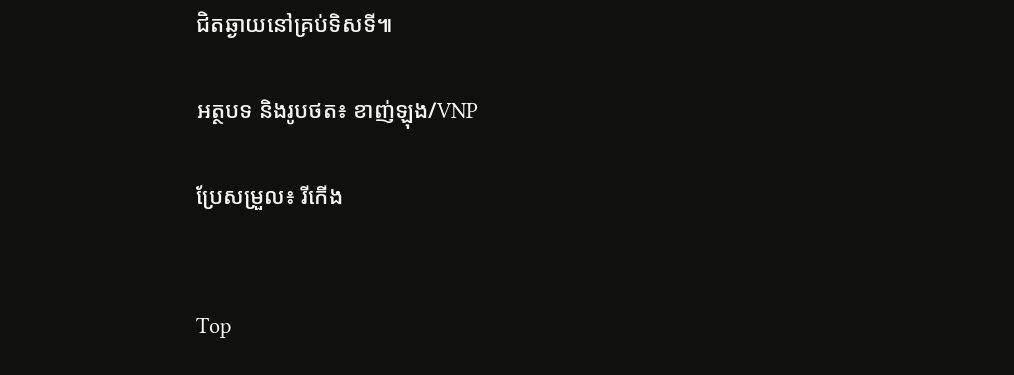ជិតឆ្ងាយនៅគ្រប់ទិសទី៕

អត្ថបទ និងរូបថត៖ ខាញ់ឡុង/VNP

ប្រែសម្រួល៖ រីកើង


Top